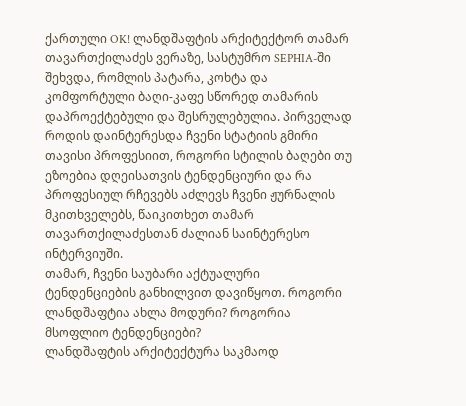ქართული OK! ლანდშაფტის არქიტექტორ თამარ თავართქილაძეს ვერაზე, სასტუმრო SEPHIA-ში შეხვდა, რომლის პატარა, კოხტა და კომფორტული ბაღი-კაფე სწორედ თამარის დაპროექტებული და შესრულებულია. პირველად როდის დაინტერესდა ჩვენი სტატიის გმირი თავისი პროფესიით, როგორი სტილის ბაღები თუ ეზოებია დღეისათვის ტენდენციური და რა პროფესიულ რჩევებს აძლევს ჩვენი ჟურნალის მკითხველებს, წაიკითხეთ თამარ თავართქილაძესთან ძალიან საინტერესო ინტერვიუში.
თამარ, ჩვენი საუბარი აქტუალური ტენდენციების განხილვით დავიწყოთ. როგორი ლანდშაფტია ახლა მოდური? როგორია მსოფლიო ტენდენციები?
ლანდშაფტის არქიტექტურა საკმაოდ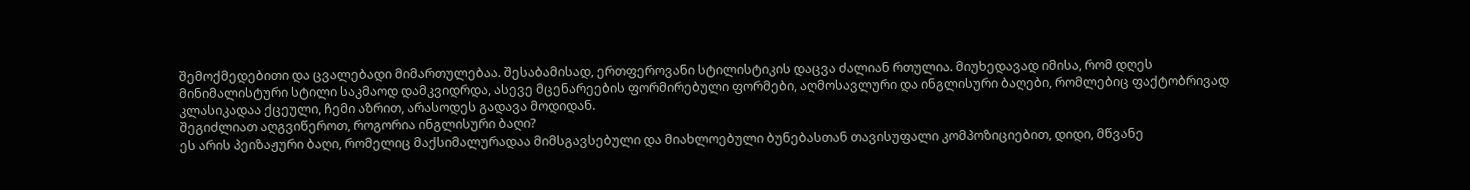შემოქმედებითი და ცვალებადი მიმართულებაა. შესაბამისად, ერთფეროვანი სტილისტიკის დაცვა ძალიან რთულია. მიუხედავად იმისა, რომ დღეს მინიმალისტური სტილი საკმაოდ დამკვიდრდა, ასევე მცენარეების ფორმირებული ფორმები, აღმოსავლური და ინგლისური ბაღები, რომლებიც ფაქტობრივად კლასიკადაა ქცეული, ჩემი აზრით, არასოდეს გადავა მოდიდან.
შეგიძლიათ აღგვიწეროთ, როგორია ინგლისური ბაღი?
ეს არის პეიზაჟური ბაღი, რომელიც მაქსიმალურადაა მიმსგავსებული და მიახლოებული ბუნებასთან თავისუფალი კომპოზიციებით, დიდი, მწვანე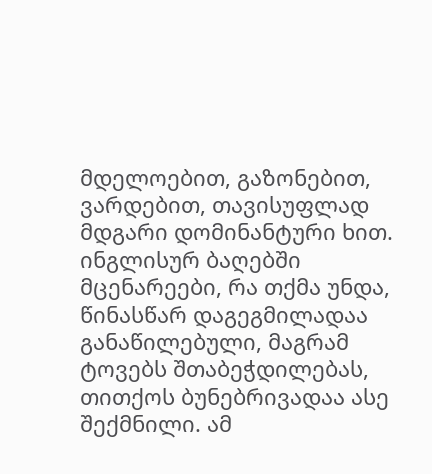მდელოებით, გაზონებით, ვარდებით, თავისუფლად მდგარი დომინანტური ხით. ინგლისურ ბაღებში მცენარეები, რა თქმა უნდა, წინასწარ დაგეგმილადაა განაწილებული, მაგრამ ტოვებს შთაბეჭდილებას, თითქოს ბუნებრივადაა ასე შექმნილი. ამ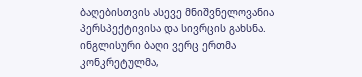ბაღებისთვის ასევე მნიშვნელოვანია პერსპექტივისა და სივრცის გახსნა. ინგლისური ბაღი ვერც ერთმა კონკრეტულმა,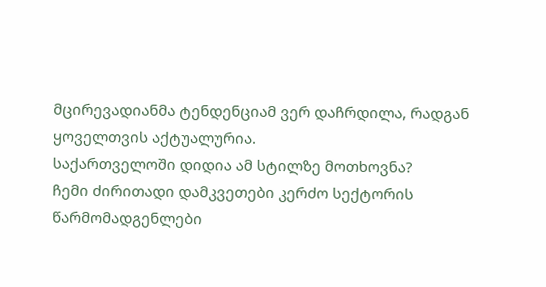მცირევადიანმა ტენდენციამ ვერ დაჩრდილა, რადგან ყოველთვის აქტუალურია.
საქართველოში დიდია ამ სტილზე მოთხოვნა?
ჩემი ძირითადი დამკვეთები კერძო სექტორის წარმომადგენლები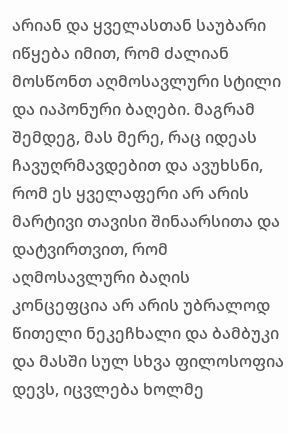არიან და ყველასთან საუბარი იწყება იმით, რომ ძალიან მოსწონთ აღმოსავლური სტილი და იაპონური ბაღები. მაგრამ შემდეგ, მას მერე, რაც იდეას ჩავუღრმავდებით და ავუხსნი, რომ ეს ყველაფერი არ არის მარტივი თავისი შინაარსითა და დატვირთვით, რომ აღმოსავლური ბაღის კონცეფცია არ არის უბრალოდ წითელი ნეკეჩხალი და ბამბუკი და მასში სულ სხვა ფილოსოფია დევს, იცვლება ხოლმე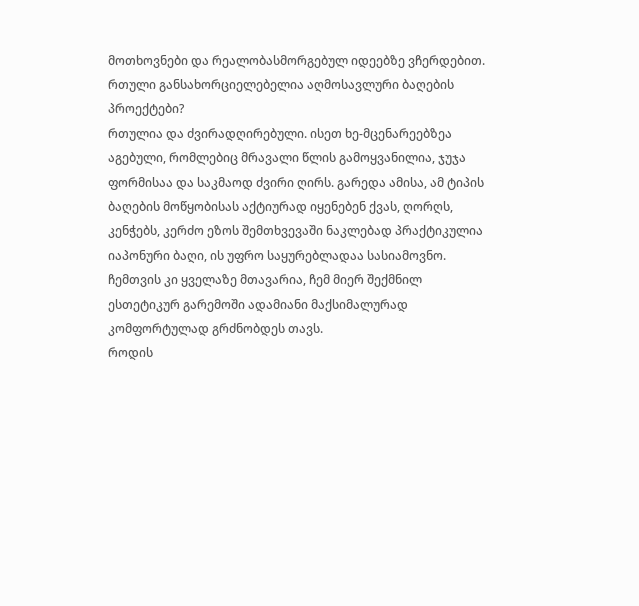მოთხოვნები და რეალობასმორგებულ იდეებზე ვჩერდებით.
რთული განსახორციელებელია აღმოსავლური ბაღების პროექტები?
რთულია და ძვირადღირებული. ისეთ ხე-მცენარეებზეა აგებული, რომლებიც მრავალი წლის გამოყვანილია, ჯუჯა ფორმისაა და საკმაოდ ძვირი ღირს. გარედა ამისა, ამ ტიპის ბაღების მოწყობისას აქტიურად იყენებენ ქვას, ღორღს, კენჭებს, კერძო ეზოს შემთხვევაში ნაკლებად პრაქტიკულია იაპონური ბაღი, ის უფრო საყურებლადაა სასიამოვნო. ჩემთვის კი ყველაზე მთავარია, ჩემ მიერ შექმნილ ესთეტიკურ გარემოში ადამიანი მაქსიმალურად კომფორტულად გრძნობდეს თავს.
როდის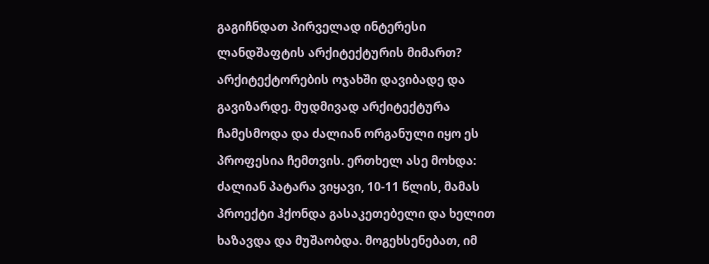გაგიჩნდათ პირველად ინტერესი ლანდშაფტის არქიტექტურის მიმართ?
არქიტექტორების ოჯახში დავიბადე და გავიზარდე. მუდმივად არქიტექტურა ჩამესმოდა და ძალიან ორგანული იყო ეს პროფესია ჩემთვის. ერთხელ ასე მოხდა: ძალიან პატარა ვიყავი, 10-11 წლის, მამას პროექტი ჰქონდა გასაკეთებელი და ხელით ხაზავდა და მუშაობდა. მოგეხსენებათ, იმ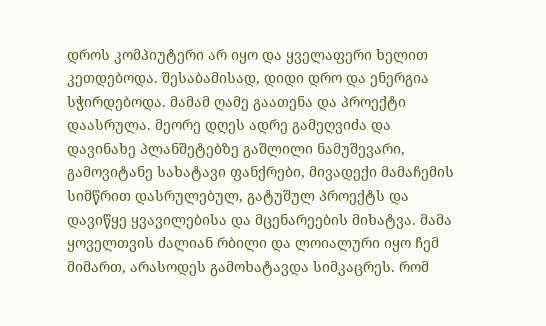დროს კომპიუტერი არ იყო და ყველაფერი ხელით კეთდებოდა. შესაბამისად, დიდი დრო და ენერგია სჭირდებოდა. მამამ ღამე გაათენა და პროექტი დაასრულა. მეორე დღეს ადრე გამეღვიძა და დავინახე პლანშეტებზე გაშლილი ნამუშევარი, გამოვიტანე სახატავი ფანქრები, მივადექი მამაჩემის სიმწრით დასრულებულ, გატუშულ პროექტს და დავიწყე ყვავილებისა და მცენარეების მიხატვა. მამა ყოველთვის ძალიან რბილი და ლოიალური იყო ჩემ მიმართ, არასოდეს გამოხატავდა სიმკაცრეს. რომ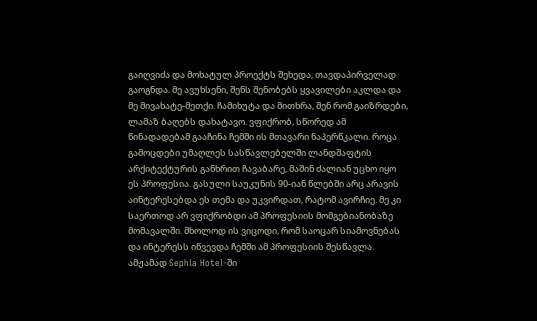გაიღვიძა და მოხატულ პროექტს შეხედა, თავდაპირველად გაოგნდა. მე ავუხსენი, შენს შენობებს ყვავილები აკლდა და მე მივახატე-მეთქი. ჩამიხუტა და მითხრა, შენ რომ გაიზრდები, ლამაზ ბაღებს დახატავო. ვფიქრობ, სწორედ ამ წინადადებამ გააჩინა ჩემში ის მთავარი ნაპერწკალი. როცა გამოცდები უმაღლეს სასწავლებელში ლანდშაფტის არქიტექტურის განხრით ჩავაბარე, მაშინ ძალიან უცხო იყო ეს პროფესია. გასული საუკუნის 90-იან წლებში არც არავის აინტერესებდა ეს თემა და უკვირდათ, რატომ ავირჩიე. მე კი საერთოდ არ ვფიქრობდი ამ პროფესიის მომგებიანობაზე მომავალში. მხოლოდ ის ვიცოდი, რომ საოცარ სიამოვნებას და ინტერესს იწვევდა ჩემში ამ პროფესიის შესწავლა.
ამჟამად Sephia Hotel-ში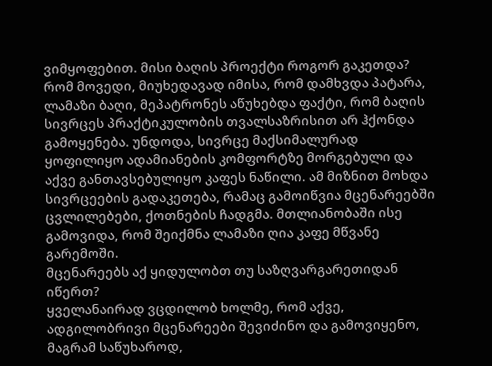ვიმყოფებით. მისი ბაღის პროექტი როგორ გაკეთდა?
რომ მოვედი, მიუხედავად იმისა, რომ დამხვდა პატარა, ლამაზი ბაღი, მეპატრონეს აწუხებდა ფაქტი, რომ ბაღის სივრცეს პრაქტიკულობის თვალსაზრისით არ ჰქონდა გამოყენება. უნდოდა, სივრცე მაქსიმალურად ყოფილიყო ადამიანების კომფორტზე მორგებული და აქვე განთავსებულიყო კაფეს ნაწილი. ამ მიზნით მოხდა სივრცეების გადაკეთება, რამაც გამოიწვია მცენარეებში ცვლილებები, ქოთნების ჩადგმა. მთლიანობაში ისე გამოვიდა, რომ შეიქმნა ლამაზი ღია კაფე მწვანე გარემოში.
მცენარეებს აქ ყიდულობთ თუ საზღვარგარეთიდან იწერთ?
ყველანაირად ვცდილობ ხოლმე, რომ აქვე, ადგილობრივი მცენარეები შევიძინო და გამოვიყენო, მაგრამ საწუხაროდ,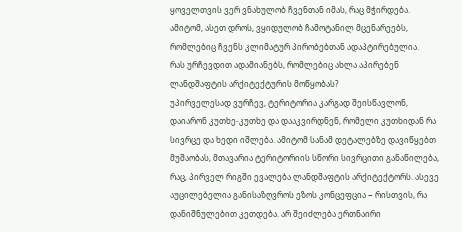ყოველთვის ვერ ვნახულობ ჩვენთან იმას, რაც მჭირდება. ამიტომ, ასეთ დროს, ვყიდულობ ჩამოტანილ მცენარეებს, რომლებიც ჩვენს კლიმატურ პირობებთან ადაპტირებულია.
რას ურჩევდით ადამიანებს, რომლებიც ახლა აპირებენ ლანდშაფტის არქიტექტურის მოწყობას?
უპირველესად ვურჩევ, ტერიტორია კარგად შეისწავლონ, დაიარონ კუთხე-კუთხე და დააკვირდნენ, რომელი კუთხიდან რა სივრცე და ხედი იშლება. ამიტომ სანამ დეტალებზე დავიწყებთ მუშაობას, მთავარია ტერიტორიის სწორი სივრცითი განაწილება, რაც, პირველ რიგში ევალება ლანდშაფტის არქიტექტორს. ასევე აუცილებელია განისაზღვროს ეზოს კონცეფცია − რისთვის, რა დანიშნულებით კეთდება. არ შეიძლება ერთნაირი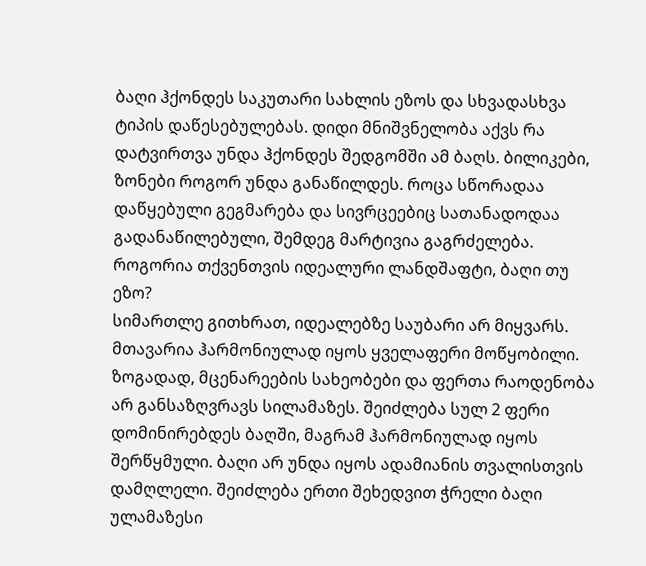ბაღი ჰქონდეს საკუთარი სახლის ეზოს და სხვადასხვა ტიპის დაწესებულებას. დიდი მნიშვნელობა აქვს რა დატვირთვა უნდა ჰქონდეს შედგომში ამ ბაღს. ბილიკები, ზონები როგორ უნდა განაწილდეს. როცა სწორადაა დაწყებული გეგმარება და სივრცეებიც სათანადოდაა გადანაწილებული, შემდეგ მარტივია გაგრძელება.
როგორია თქვენთვის იდეალური ლანდშაფტი, ბაღი თუ ეზო?
სიმართლე გითხრათ, იდეალებზე საუბარი არ მიყვარს. მთავარია ჰარმონიულად იყოს ყველაფერი მოწყობილი. ზოგადად, მცენარეების სახეობები და ფერთა რაოდენობა არ განსაზღვრავს სილამაზეს. შეიძლება სულ 2 ფერი დომინირებდეს ბაღში, მაგრამ ჰარმონიულად იყოს შერწყმული. ბაღი არ უნდა იყოს ადამიანის თვალისთვის დამღლელი. შეიძლება ერთი შეხედვით ჭრელი ბაღი ულამაზესი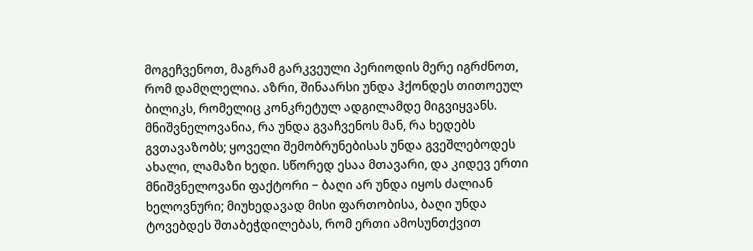მოგეჩვენოთ, მაგრამ გარკვეული პერიოდის მერე იგრძნოთ, რომ დამღლელია. აზრი, შინაარსი უნდა ჰქონდეს თითოეულ ბილიკს, რომელიც კონკრეტულ ადგილამდე მიგვიყვანს. მნიშვნელოვანია, რა უნდა გვაჩვენოს მან, რა ხედებს გვთავაზობს; ყოველი შემობრუნებისას უნდა გვეშლებოდეს ახალი, ლამაზი ხედი. სწორედ ესაა მთავარი, და კიდევ ერთი მნიშვნელოვანი ფაქტორი − ბაღი არ უნდა იყოს ძალიან ხელოვნური; მიუხედავად მისი ფართობისა, ბაღი უნდა ტოვებდეს შთაბეჭდილებას, რომ ერთი ამოსუნთქვით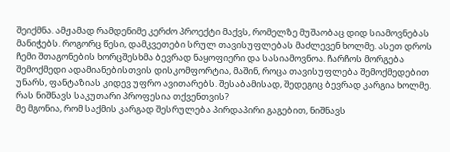შეიქმნა. ამჟამად რამდენიმე კერძო პროექტი მაქვს, რომელზე მუშაობაც დიდ სიამოვნებას მანიჭებს. როგორც წესი, დამკვეთები სრულ თავისუფლებას მაძლევენ ხოლმე. ასეთ დროს ჩემი შთაგონების ხორცშესხმა ბევრად ნაყოფიერი და სასიამოვნოა. ჩარჩოს მორგება შემოქმედი ადამიანებისთვის დისკომფორტია, მაშინ, როცა თავისუფლება შემოქმედებით უნარს, ფანტაზიას კიდევ უფრო ავითარებს. შესაბამისად, შედეგიც ბევრად კარგია ხოლმე.
რას ნიშნავს საკუთარი პროფესია თქვენთვის?
მე მგონია, რომ საქმის კარგად შესრულება პირდაპირი გაგებით, ნიშნავს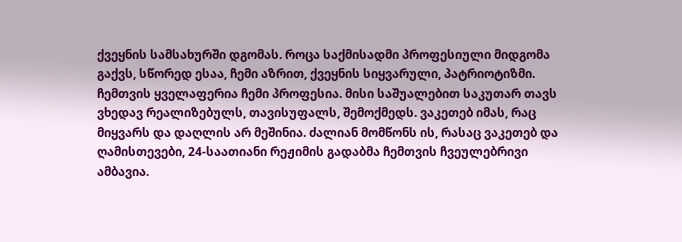ქვეყნის სამსახურში დგომას. როცა საქმისადმი პროფესიული მიდგომა გაქვს, სწორედ ესაა, ჩემი აზრით, ქვეყნის სიყვარული, პატრიოტიზმი. ჩემთვის ყველაფერია ჩემი პროფესია. მისი საშუალებით საკუთარ თავს ვხედავ რეალიზებულს, თავისუფალს, შემოქმედს. ვაკეთებ იმას, რაც მიყვარს და დაღლის არ მეშინია. ძალიან მომწონს ის, რასაც ვაკეთებ და ღამისთევები, 24-საათიანი რეჟიმის გადაბმა ჩემთვის ჩვეულებრივი ამბავია.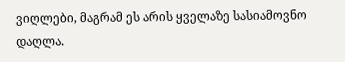ვიღლები, მაგრამ ეს არის ყველაზე სასიამოვნო დაღლა.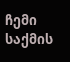ჩემი საქმის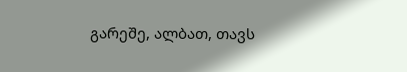გარეშე, ალბათ, თავს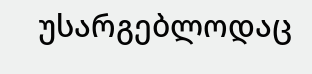უსარგებლოდაც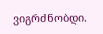ვიგრძნობდი.